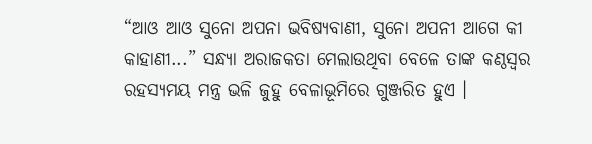“ଆଓ ଆଓ ସୁନୋ ଅପନା ଭବିଷ୍ୟବାଣୀ, ସୁନୋ ଅପନୀ ଆଗେ କୀ କାହାଣୀ...” ସନ୍ଧ୍ୟା ଅରାଜକତା ମେଲାଉଥିବା ବେଳେ ତାଙ୍କ କଣ୍ଠସ୍ୱର ରହସ୍ୟମୟ ମନ୍ତ୍ର ଭଳି ଜୁହୁ ବେଳାଭୂମିରେ ଗୁଞ୍ଜରିତ ହୁଏ ।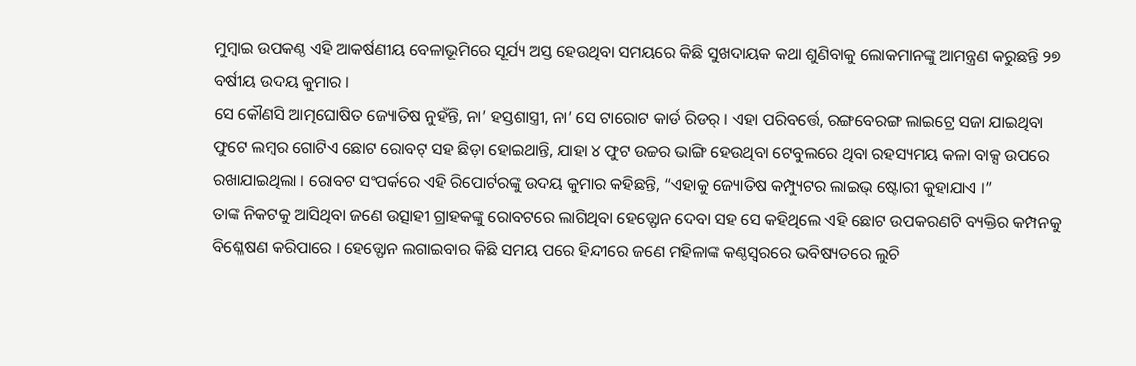ମୁମ୍ବାଇ ଉପକଣ୍ଠ ଏହି ଆକର୍ଷଣୀୟ ବେଳାଭୂମିରେ ସୂର୍ଯ୍ୟ ଅସ୍ତ ହେଉଥିବା ସମୟରେ କିଛି ସୁଖଦାୟକ କଥା ଶୁଣିବାକୁ ଲୋକମାନଙ୍କୁ ଆମନ୍ତ୍ରଣ କରୁଛନ୍ତି ୨୭ ବର୍ଷୀୟ ଉଦୟ କୁମାର ।
ସେ କୌଣସି ଆତ୍ମଘୋଷିତ ଜ୍ୟୋତିଷ ନୁହଁନ୍ତି, ନା’ ହସ୍ତଶାସ୍ତ୍ରୀ, ନା’ ସେ ଟାରୋଟ କାର୍ଡ ରିଡର୍ । ଏହା ପରିବର୍ତ୍ତେ, ରଙ୍ଗବେରଙ୍ଗ ଲାଇଟ୍ରେ ସଜା ଯାଇଥିବା ଫୁଟେ ଲମ୍ବର ଗୋଟିଏ ଛୋଟ ରୋବଟ୍ ସହ ଛିଡ଼ା ହୋଇଥାନ୍ତି, ଯାହା ୪ ଫୁଟ ଉଚ୍ଚର ଭାଙ୍ଗି ହେଉଥିବା ଟେବୁଲରେ ଥିବା ରହସ୍ୟମୟ କଳା ବାକ୍ସ ଉପରେ ରଖାଯାଇଥିଲା । ରୋବଟ ସଂପର୍କରେ ଏହି ରିପୋର୍ଟରଙ୍କୁ ଉଦୟ କୁମାର କହିଛନ୍ତି, “ଏହାକୁ ଜ୍ୟୋତିଷ କମ୍ପ୍ୟୁଟର ଲାଇଭ୍ ଷ୍ଟୋରୀ କୁହାଯାଏ ।”
ତାଙ୍କ ନିକଟକୁ ଆସିଥିବା ଜଣେ ଉତ୍ସାହୀ ଗ୍ରାହକଙ୍କୁ ରୋବଟରେ ଲାଗିଥିବା ହେଡ୍ଫୋନ ଦେବା ସହ ସେ କହିଥିଲେ ଏହି ଛୋଟ ଉପକରଣଟି ବ୍ୟକ୍ତିର କମ୍ପନକୁ ବିଶ୍ଳେଷଣ କରିପାରେ । ହେଡ୍ଫୋନ ଲଗାଇବାର କିଛି ସମୟ ପରେ ହିନ୍ଦୀରେ ଜଣେ ମହିଳାଙ୍କ କଣ୍ଠସ୍ୱରରେ ଭବିଷ୍ୟତରେ ଲୁଚି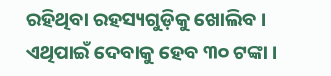ରହିଥିବା ରହସ୍ୟଗୁଡ଼ିକୁ ଖୋଲିବ । ଏଥିପାଇଁ ଦେବାକୁ ହେବ ୩୦ ଟଙ୍କା ।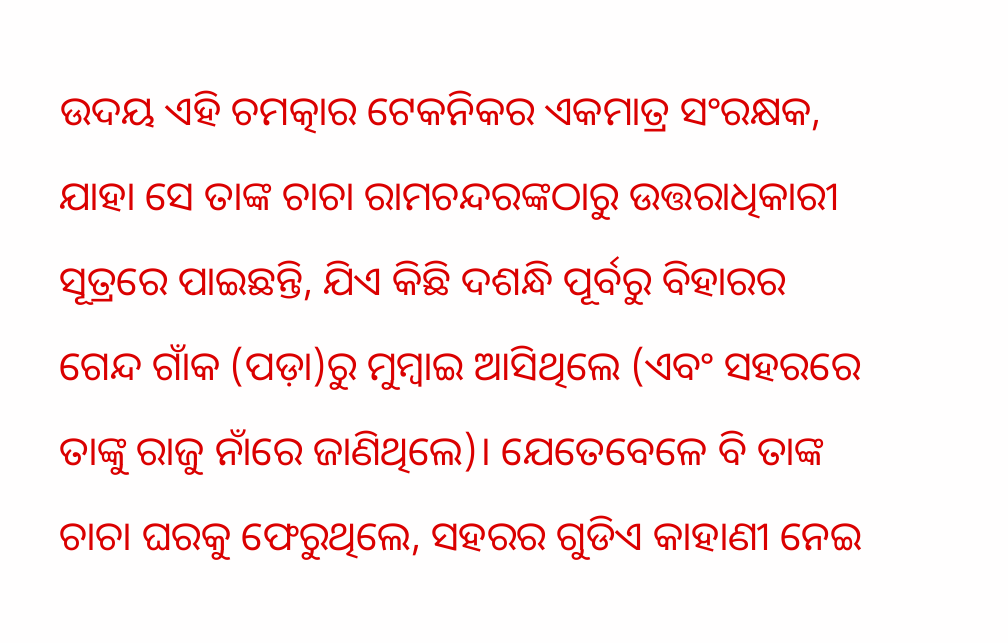ଉଦୟ ଏହି ଚମତ୍କାର ଟେକନିକର ଏକମାତ୍ର ସଂରକ୍ଷକ, ଯାହା ସେ ତାଙ୍କ ଚାଚା ରାମଚନ୍ଦରଙ୍କଠାରୁ ଉତ୍ତରାଧିକାରୀ ସୂତ୍ରରେ ପାଇଛନ୍ତି, ଯିଏ କିଛି ଦଶନ୍ଧି ପୂର୍ବରୁ ବିହାରର ଗେନ୍ଦ ଗାଁକ (ପଡ଼ା)ରୁ ମୁମ୍ବାଇ ଆସିଥିଲେ (ଏବଂ ସହରରେ ତାଙ୍କୁ ରାଜୁ ନାଁରେ ଜାଣିଥିଲେ)। ଯେତେବେଳେ ବି ତାଙ୍କ ଚାଚା ଘରକୁ ଫେରୁଥିଲେ, ସହରର ଗୁଡିଏ କାହାଣୀ ନେଇ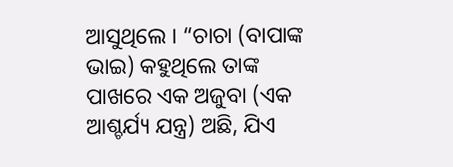ଆସୁଥିଲେ । “ଚାଚା (ବାପାଙ୍କ ଭାଇ) କହୁଥିଲେ ତାଙ୍କ ପାଖରେ ଏକ ଅଜୁବା (ଏକ ଆଶ୍ଚର୍ଯ୍ୟ ଯନ୍ତ୍ର) ଅଛି, ଯିଏ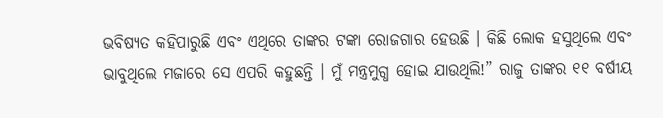ଭବିଷ୍ୟତ କହିପାରୁଛି ଏବଂ ଏଥିରେ ତାଙ୍କର ଟଙ୍କା ରୋଜଗାର ହେଉଛି । କିଛି ଲୋକ ହସୁଥିଲେ ଏବଂ ଭାବୁଥିଲେ ମଜାରେ ସେ ଏପରି କହୁଛନ୍ତି । ମୁଁ ମନ୍ତ୍ରମୁଗ୍ଧ ହୋଇ ଯାଉଥିଲି!” ରାଜୁ ତାଙ୍କର ୧୧ ବର୍ଷୀୟ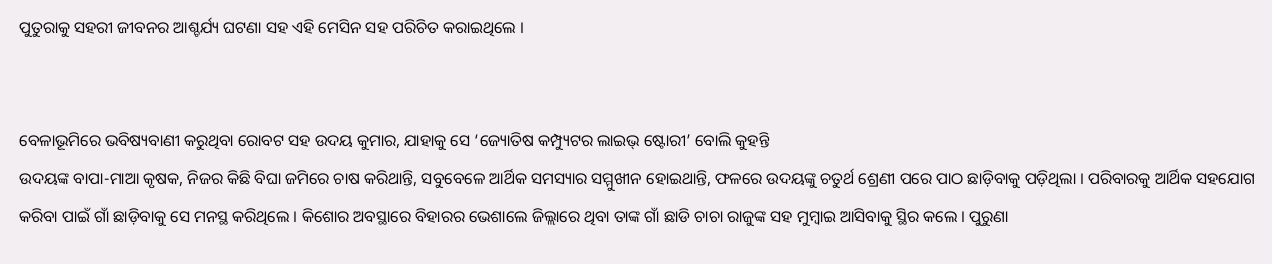ପୁତୁରାକୁ ସହରୀ ଜୀବନର ଆଶ୍ଚର୍ଯ୍ୟ ଘଟଣା ସହ ଏହି ମେସିନ ସହ ପରିଚିତ କରାଇଥିଲେ ।


ବେଳାଭୂମିରେ ଭବିଷ୍ୟବାଣୀ କରୁଥିବା ରୋବଟ ସହ ଉଦୟ କୁମାର, ଯାହାକୁ ସେ ‘ଜ୍ୟୋତିଷ କମ୍ପ୍ୟୁଟର ଲାଇଭ୍ ଷ୍ଟୋରୀ’ ବୋଲି କୁହନ୍ତି
ଉଦୟଙ୍କ ବାପା-ମାଆ କୃଷକ, ନିଜର କିଛି ବିଘା ଜମିରେ ଚାଷ କରିଥାନ୍ତି, ସବୁବେଳେ ଆର୍ଥିକ ସମସ୍ୟାର ସମ୍ମୁଖୀନ ହୋଇଥାନ୍ତି, ଫଳରେ ଉଦୟଙ୍କୁ ଚତୁର୍ଥ ଶ୍ରେଣୀ ପରେ ପାଠ ଛାଡ଼ିବାକୁ ପଡ଼ିଥିଲା । ପରିବାରକୁ ଆର୍ଥିକ ସହଯୋଗ କରିବା ପାଇଁ ଗାଁ ଛାଡ଼ିବାକୁ ସେ ମନସ୍ଥ କରିଥିଲେ । କିଶୋର ଅବସ୍ଥାରେ ବିହାରର ଭେଶାଲେ ଜିଲ୍ଲାରେ ଥିବା ତାଙ୍କ ଗାଁ ଛାଡି ଚାଚା ରାଜୁଙ୍କ ସହ ମୁମ୍ବାଇ ଆସିବାକୁ ସ୍ଥିର କଲେ । ପୁରୁଣା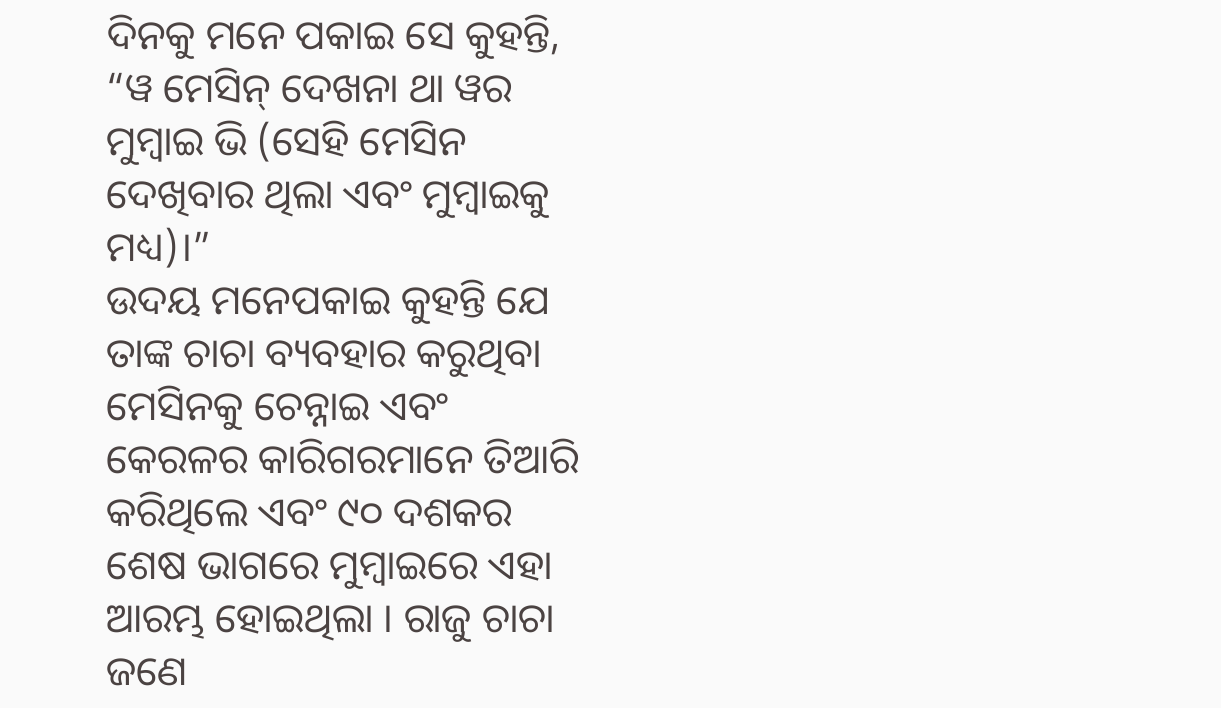ଦିନକୁ ମନେ ପକାଇ ସେ କୁହନ୍ତି, “ୱ ମେସିନ୍ ଦେଖନା ଥା ୱର ମୁମ୍ବାଇ ଭି (ସେହି ମେସିନ ଦେଖିବାର ଥିଲା ଏବଂ ମୁମ୍ବାଇକୁ ମଧ୍ୟ)।”
ଉଦୟ ମନେପକାଇ କୁହନ୍ତି ଯେ ତାଙ୍କ ଚାଚା ବ୍ୟବହାର କରୁଥିବା ମେସିନକୁ ଚେନ୍ନାଇ ଏବଂ କେରଳର କାରିଗରମାନେ ତିଆରି କରିଥିଲେ ଏବଂ ୯୦ ଦଶକର ଶେଷ ଭାଗରେ ମୁମ୍ବାଇରେ ଏହା ଆରମ୍ଭ ହୋଇଥିଲା । ରାଜୁ ଚାଚା ଜଣେ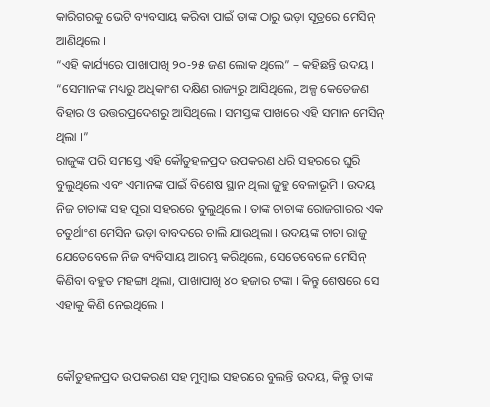କାରିଗରକୁ ଭେଟି ବ୍ୟବସାୟ କରିବା ପାଇଁ ତାଙ୍କ ଠାରୁ ଭଡ଼ା ସୂତ୍ରରେ ମେସିନ୍ ଆଣିଥିଲେ ।
“ଏହି କାର୍ଯ୍ୟରେ ପାଖାପାଖି ୨୦-୨୫ ଜଣ ଲୋକ ଥିଲେ” – କହିଛନ୍ତି ଉଦୟ । “ସେମାନଙ୍କ ମଧ୍ୟରୁ ଅଧିକାଂଶ ଦକ୍ଷିଣ ରାଜ୍ୟରୁ ଆସିଥିଲେ, ଅଳ୍ପ କେତେଜଣ ବିହାର ଓ ଉତ୍ତରପ୍ରଦେଶରୁ ଆସିଥିଲେ । ସମସ୍ତଙ୍କ ପାଖରେ ଏହି ସମାନ ମେସିନ୍ ଥିଲା ।”
ରାଜୁଙ୍କ ପରି ସମସ୍ତେ ଏହି କୌତୁହଳପ୍ରଦ ଉପକରଣ ଧରି ସହରରେ ଘୁରି ବୁଲୁଥିଲେ ଏବଂ ଏମାନଙ୍କ ପାଇଁ ବିଶେଷ ସ୍ଥାନ ଥିଲା ଜୁହୁ ବେଳାଭୂମି । ଉଦୟ ନିଜ ଚାଚାଙ୍କ ସହ ପୂରା ସହରରେ ବୁଲୁଥିଲେ । ତାଙ୍କ ଚାଚାଙ୍କ ରୋଜଗାରର ଏକ ଚତୁର୍ଥାଂଶ ମେସିନ ଭଡ଼ା ବାବଦରେ ଚାଲି ଯାଉଥିଲା । ଉଦୟଙ୍କ ଚାଚା ରାଜୁ ଯେତେବେଳେ ନିଜ ବ୍ୟବିସାୟ ଆରମ୍ଭ କରିଥିଲେ, ସେତେବେଳେ ମେସିନ୍ କିଣିବା ବହୁତ ମହଙ୍ଗା ଥିଲା, ପାଖାପାଖି ୪୦ ହଜାର ଟଙ୍କା । କିନ୍ତୁ ଶେଷରେ ସେ ଏହାକୁ କିଣି ନେଇଥିଲେ ।


କୌତୁହଳପ୍ରଦ ଉପକରଣ ସହ ମୁମ୍ବାଇ ସହରରେ ବୁଲନ୍ତି ଉଦୟ, କିନ୍ତୁ ତାଙ୍କ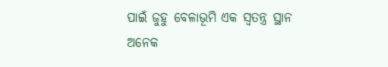ପାଇଁ ଜୁହୁ ବେଳାଭୂମି ଏକ ସ୍ୱତନ୍ତ୍ର ସ୍ଥାନ
ଅନେକ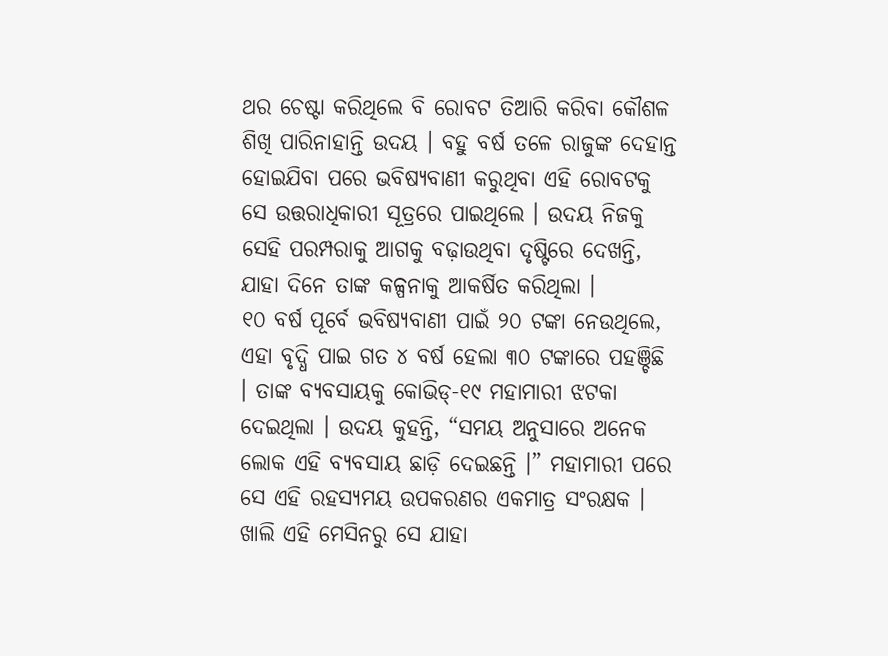ଥର ଚେଷ୍ଟା କରିଥିଲେ ବି ରୋବଟ ତିଆରି କରିବା କୌଶଳ ଶିଖି ପାରିନାହାନ୍ତି ଉଦୟ । ବହୁ ବର୍ଷ ତଳେ ରାଜୁଙ୍କ ଦେହାନ୍ତ ହୋଇଯିବା ପରେ ଭବିଷ୍ୟବାଣୀ କରୁଥିବା ଏହି ରୋବଟକୁ ସେ ଉତ୍ତରାଧିକାରୀ ସୂତ୍ରରେ ପାଇଥିଲେ । ଉଦୟ ନିଜକୁ ସେହି ପରମ୍ପରାକୁ ଆଗକୁ ବଢ଼ାଉଥିବା ଦୃଷ୍ଟିରେ ଦେଖନ୍ତି, ଯାହା ଦିନେ ତାଙ୍କ କଳ୍ପନାକୁ ଆକର୍ଷିତ କରିଥିଲା ।
୧୦ ବର୍ଷ ପୂର୍ବେ ଭବିଷ୍ୟବାଣୀ ପାଇଁ ୨୦ ଟଙ୍କା ନେଉଥିଲେ, ଏହା ବୃଦ୍ଧି ପାଇ ଗତ ୪ ବର୍ଷ ହେଲା ୩୦ ଟଙ୍କାରେ ପହଞ୍ଚିଛି । ତାଙ୍କ ବ୍ୟବସାୟକୁ କୋଭିଡ୍-୧୯ ମହାମାରୀ ଝଟକା ଦେଇଥିଲା । ଉଦୟ କୁହନ୍ତି, “ସମୟ ଅନୁସାରେ ଅନେକ ଲୋକ ଏହି ବ୍ୟବସାୟ ଛାଡ଼ି ଦେଇଛନ୍ତି ।” ମହାମାରୀ ପରେ ସେ ଏହି ରହସ୍ୟମୟ ଉପକରଣର ଏକମାତ୍ର ସଂରକ୍ଷକ ।
ଖାଲି ଏହି ମେସିନରୁ ସେ ଯାହା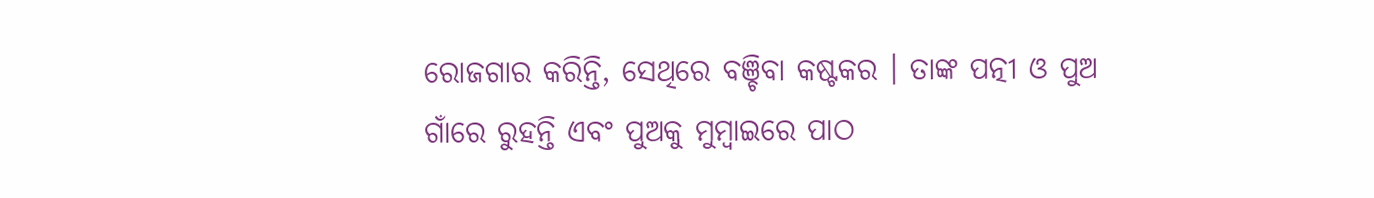ରୋଜଗାର କରିନ୍ତି, ସେଥିରେ ବଞ୍ଚିବା କଷ୍ଟକର । ତାଙ୍କ ପତ୍ନୀ ଓ ପୁଅ ଗାଁରେ ରୁହନ୍ତି ଏବଂ ପୁଅକୁ ମୁମ୍ବାଇରେ ପାଠ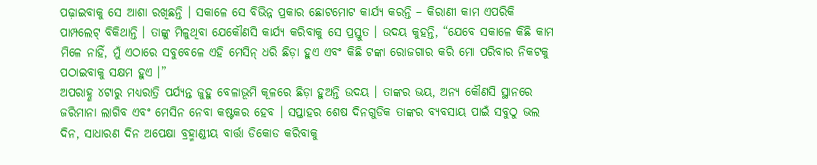ପଢ଼ାଇବାକୁ ସେ ଆଶା ରଖିଛନ୍ତି । ସକାଳେ ସେ ବିଭିନ୍ନ ପ୍ରକାର ଛୋଟମୋଟ କାର୍ଯ୍ୟ କରନ୍ତି – କିରାଣୀ କାମ ଏପରିକି ପାମ୍ପଲେଟ୍ ବିକିଥାନ୍ତି । ତାଙ୍କୁ ମିଳୁଥିବା ଯେକୌଣସି କାର୍ଯ୍ୟ କରିବାକୁ ସେ ପ୍ରସ୍ତୁତ । ଉଦୟ କୁହନ୍ତି, “ଯେବେ ସକାଳେ କିଛି କାମ ମିଳେ ନାହିଁ, ମୁଁ ଏଠାରେ ସବୁବେଳେ ଏହି ମେସିନ୍ ଧରି ଛିଡ଼ା ହୁଏ ଏବଂ କିଛି ଟଙ୍କା ରୋଜଗାର କରି ମୋ ପରିବାର ନିକଟକୁ ପଠାଇବାକୁ ସକ୍ଷମ ହୁଏ ।”
ଅପରାହ୍ଣ ୪ଟାରୁ ମଧ୍ୟରାତ୍ରି ପର୍ଯ୍ୟନ୍ତ ଜୁହୁ ବେଳାଭୂମି କୂଳରେ ଛିଡ଼ା ହୁଅନ୍ତି ଉଦୟ । ତାଙ୍କର ଭୟ, ଅନ୍ୟ କୌଣସି ସ୍ଥାନରେ ଜରିମାନା ଲାଗିବ ଏବଂ ମେସିନ ନେବା କଷ୍ଟକର ହେବ । ସପ୍ତାହର ଶେଷ ଦିନଗୁଡିକ ତାଙ୍କର ବ୍ୟବସାୟ ପାଇଁ ସବୁଠୁ ଭଲ ଦିନ, ସାଧାରଣ ଦିନ ଅପେକ୍ଷା ବ୍ରହ୍ମାଣ୍ଡୀୟ ବାର୍ତ୍ତା ଡିକୋଡ କରିବାକୁ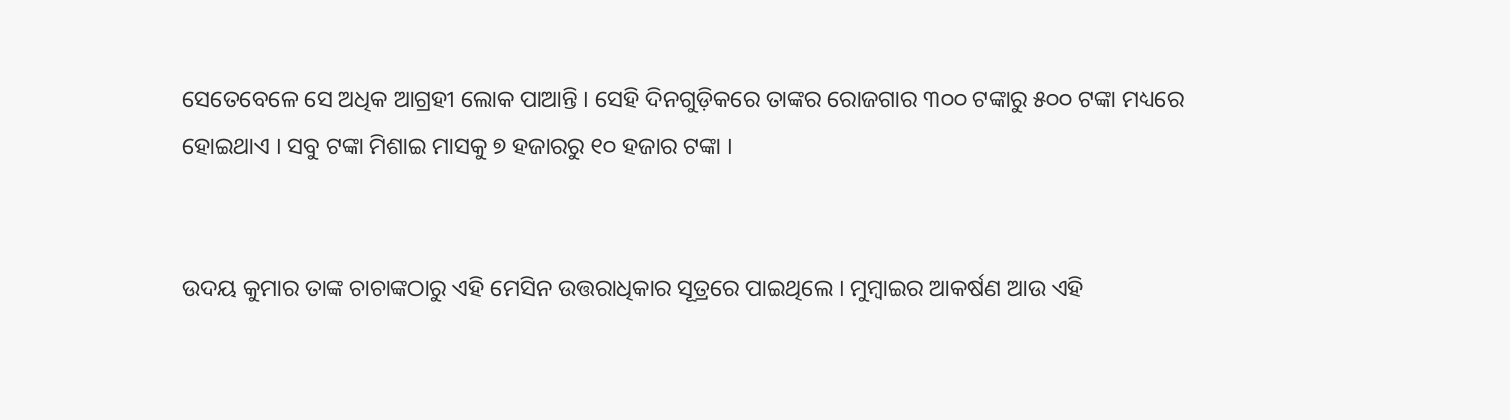ସେତେବେଳେ ସେ ଅଧିକ ଆଗ୍ରହୀ ଲୋକ ପାଆନ୍ତି । ସେହି ଦିନଗୁଡ଼ିକରେ ତାଙ୍କର ରୋଜଗାର ୩୦୦ ଟଙ୍କାରୁ ୫୦୦ ଟଙ୍କା ମଧ୍ୟରେ ହୋଇଥାଏ । ସବୁ ଟଙ୍କା ମିଶାଇ ମାସକୁ ୭ ହଜାରରୁ ୧୦ ହଜାର ଟଙ୍କା ।


ଉଦୟ କୁମାର ତାଙ୍କ ଚାଚାଙ୍କଠାରୁ ଏହି ମେସିନ ଉତ୍ତରାଧିକାର ସୂତ୍ରରେ ପାଇଥିଲେ । ମୁମ୍ବାଇର ଆକର୍ଷଣ ଆଉ ଏହି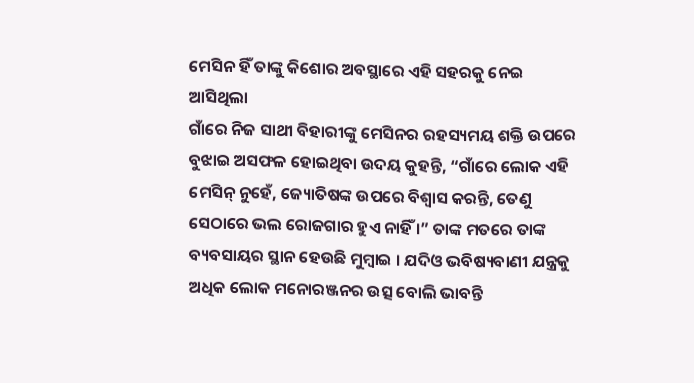ମେସିନ ହିଁ ତାଙ୍କୁ କିଶୋର ଅବସ୍ଥାରେ ଏହି ସହରକୁ ନେଇ ଆସିଥିଲା
ଗାଁରେ ନିଜ ସାଥୀ ବିହାରୀଙ୍କୁ ମେସିନର ରହସ୍ୟମୟ ଶକ୍ତି ଉପରେ ବୁଝାଇ ଅସଫଳ ହୋଇଥିବା ଉଦୟ କୁହନ୍ତି, “ଗାଁରେ ଲୋକ ଏହି ମେସିନ୍ ନୁହେଁ, ଜ୍ୟୋତିଷଙ୍କ ଉପରେ ବିଶ୍ୱାସ କରନ୍ତି, ତେଣୁ ସେଠାରେ ଭଲ ରୋଜଗାର ହୁଏ ନାହିଁ ।” ତାଙ୍କ ମତରେ ତାଙ୍କ ବ୍ୟବସାୟର ସ୍ଥାନ ହେଉଛି ମୁମ୍ବାଇ । ଯଦିଓ ଭବିଷ୍ୟବାଣୀ ଯନ୍ତ୍ରକୁ ଅଧିକ ଲୋକ ମନୋରଞ୍ଜନର ଉତ୍ସ ବୋଲି ଭାବନ୍ତି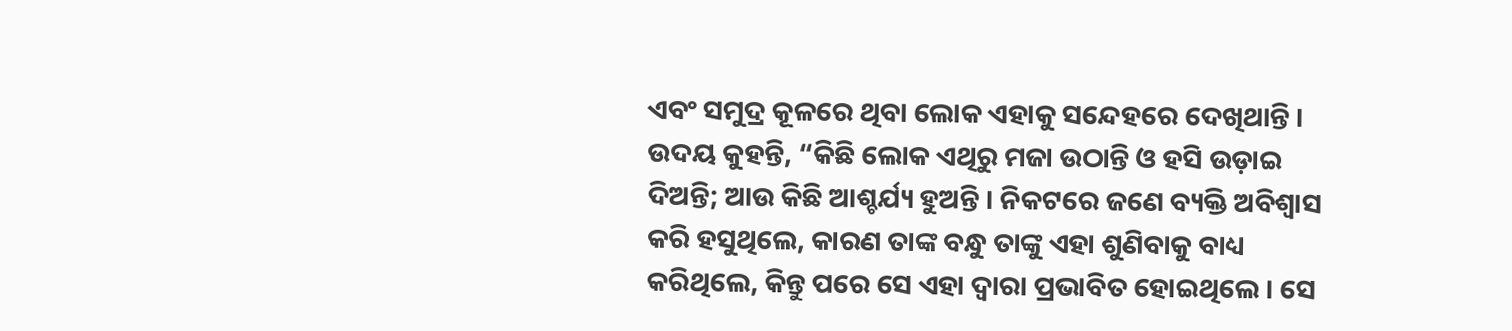ଏବଂ ସମୁଦ୍ର କୂଳରେ ଥିବା ଲୋକ ଏହାକୁ ସନ୍ଦେହରେ ଦେଖିଥାନ୍ତି ।
ଉଦୟ କୁହନ୍ତି, “କିଛି ଲୋକ ଏଥିରୁ ମଜା ଉଠାନ୍ତି ଓ ହସି ଉଡ଼ାଇ ଦିଅନ୍ତି; ଆଉ କିଛି ଆଶ୍ଚର୍ଯ୍ୟ ହୁଅନ୍ତି । ନିକଟରେ ଜଣେ ବ୍ୟକ୍ତି ଅବିଶ୍ୱାସ କରି ହସୁଥିଲେ, କାରଣ ତାଙ୍କ ବନ୍ଧୁ ତାଙ୍କୁ ଏହା ଶୁଣିବାକୁ ବାଧ୍ୟ କରିଥିଲେ, କିନ୍ତୁ ପରେ ସେ ଏହା ଦ୍ୱାରା ପ୍ରଭାବିତ ହୋଇଥିଲେ । ସେ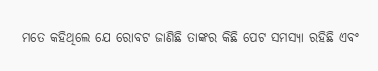ମତେ କହିଥିଲେ ଯେ ରୋବଟ ଜାଣିଛି ତାଙ୍କର କିଛି ପେଟ ସମସ୍ୟା ରହିଛି ଏବଂ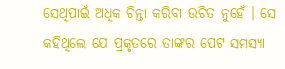ସେଥିପାଇଁ ଅଧିକ ଚିନ୍ତା କରିବା ଉଚିତ ନୁହେଁ । ସେ କହିଥିଲେ ଯେ ପ୍ରକୃତରେ ତାଙ୍କର ପେଟ ସମସ୍ୟା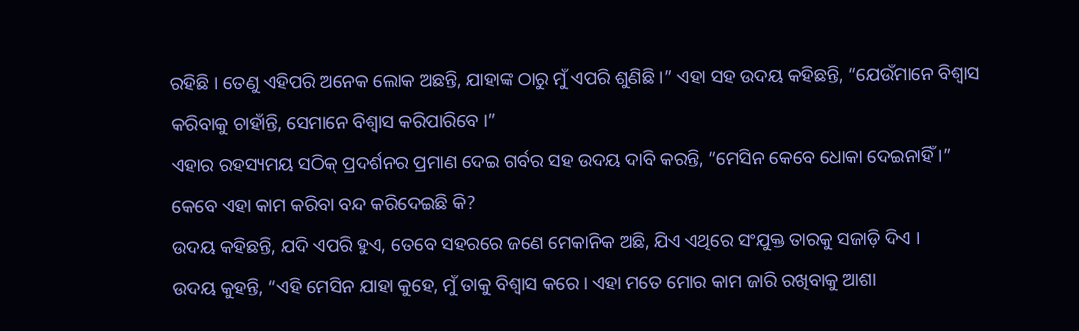ରହିଛି । ତେଣୁ ଏହିପରି ଅନେକ ଲୋକ ଅଛନ୍ତି, ଯାହାଙ୍କ ଠାରୁ ମୁଁ ଏପରି ଶୁଣିଛି ।” ଏହା ସହ ଉଦୟ କହିଛନ୍ତି, “ଯେଉଁମାନେ ବିଶ୍ୱାସ କରିବାକୁ ଚାହାଁନ୍ତି, ସେମାନେ ବିଶ୍ୱାସ କରିପାରିବେ ।”
ଏହାର ରହସ୍ୟମୟ ସଠିକ୍ ପ୍ରଦର୍ଶନର ପ୍ରମାଣ ଦେଇ ଗର୍ବର ସହ ଉଦୟ ଦାବି କରନ୍ତି, “ମେସିନ କେବେ ଧୋକା ଦେଇନାହିଁ ।”
କେବେ ଏହା କାମ କରିବା ବନ୍ଦ କରିଦେଇଛି କି?
ଉଦୟ କହିଛନ୍ତି, ଯଦି ଏପରି ହୁଏ, ତେବେ ସହରରେ ଜଣେ ମେକାନିକ ଅଛି, ଯିଏ ଏଥିରେ ସଂଯୁକ୍ତ ତାରକୁ ସଜାଡ଼ି ଦିଏ ।
ଉଦୟ କୁହନ୍ତି, “ଏହି ମେସିନ ଯାହା କୁହେ, ମୁଁ ତାକୁ ବିଶ୍ୱାସ କରେ । ଏହା ମତେ ମୋର କାମ ଜାରି ରଖିବାକୁ ଆଶା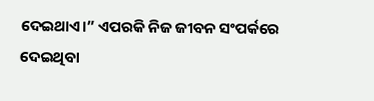ଦେଇଥାଏ।” ଏପରକି ନିଜ ଜୀବନ ସଂପର୍କରେ ଦେଇଥିବା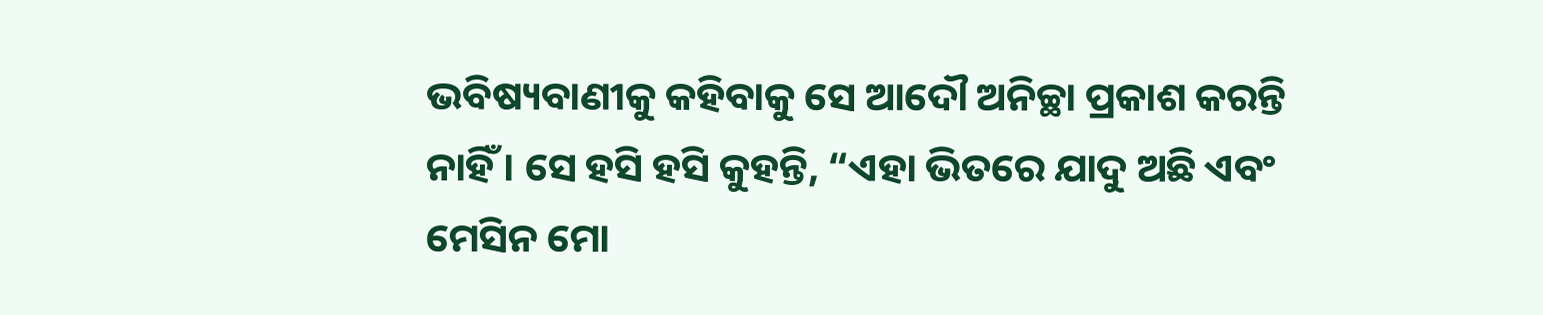ଭବିଷ୍ୟବାଣୀକୁ କହିବାକୁ ସେ ଆଦୌ ଅନିଚ୍ଛା ପ୍ରକାଶ କରନ୍ତି ନାହିଁ । ସେ ହସି ହସି କୁହନ୍ତି, “ଏହା ଭିତରେ ଯାଦୁ ଅଛି ଏବଂ ମେସିନ ମୋ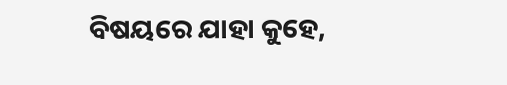ବିଷୟରେ ଯାହା କୁହେ,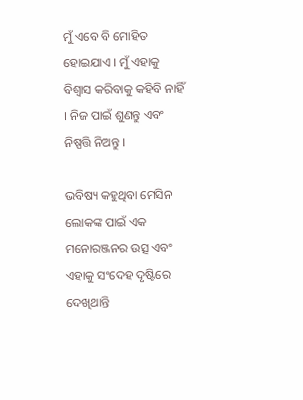ମୁଁ ଏବେ ବି ମୋହିତ ହୋଇଯାଏ । ମୁଁ ଏହାକୁ ବିଶ୍ୱାସ କରିବାକୁ କହିବି ନାହିଁ । ନିଜ ପାଇଁ ଶୁଣନ୍ତୁ ଏବଂ ନିଷ୍ପତ୍ତି ନିଅନ୍ତୁ ।

ଭବିଷ୍ୟ କହୁଥିବା ମେସିନ ଲୋକଙ୍କ ପାଇଁ ଏକ ମନୋରଞ୍ଜନର ଉତ୍ସ ଏବଂ ଏହାକୁ ସଂଦେହ ଦୃଷ୍ଟିରେ ଦେଖିଥାନ୍ତି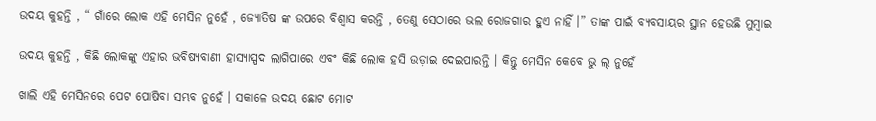ଉଦୟ କୁହନ୍ତି , “ ଗାଁରେ ଲୋକ ଏହି ମେସିନ ନୁହେଁ , ଜ୍ୟୋତିଷ ଙ୍କ ଉପରେ ବିଶ୍ୱାସ କରନ୍ତି , ତେଣୁ ସେଠାରେ ଭଲ ରୋଜଗାର ହୁଏ ନାହିଁ ।” ତାଙ୍କ ପାଇଁ ବ୍ୟବସାୟର ସ୍ଥାନ ହେଉଛି ମୁମ୍ବାଇ

ଉଦୟ କୁହନ୍ତି , କିଛି ଲୋକଙ୍କୁ ଏହାର ଭବିଷ୍ୟବାଣୀ ହାସ୍ୟାସ୍ପଦ ଲାଗିପାରେ ଏବଂ କିଛି ଲୋକ ହସି ଉଡ଼ାଇ ଦେଇପାରନ୍ତି । କିନ୍ତୁ ମେସିନ କେବେ ଭୁ ଲ୍ ନୁହେଁ

ଖାଲି ଏହି ମେସିନରେ ପେଟ ପୋଷିବା ସମ୍ଭବ ନୁହେଁ । ସକାଳେ ଉଦୟ ଛୋଟ ମୋଟ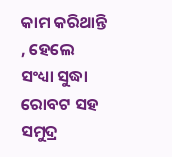କାମ କରିଥାନ୍ତି , ହେଲେ ସଂଧ୍ୟା ସୁଦ୍ଧା ରୋବଟ ସହ ସମୁଦ୍ର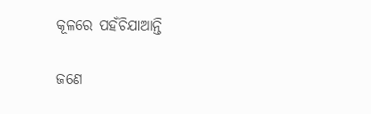କୂଳରେ ପହଁଚିଯାଆନ୍ତି

ଜଣେ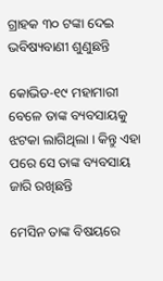ଗ୍ରାହକ ୩୦ ଟଙ୍କା ଦେଇ ଭବିଷ୍ୟବାଣୀ ଶୁଣୁଛନ୍ତି

କୋଭିଡ-୧୯ ମହାମାରୀ ବେଳେ ତାଙ୍କ ବ୍ୟବସାୟକୁ ଝଟକା ଲାଗିଥିଲା । କିନ୍ତୁ ଏହା ପରେ ସେ ତାଙ୍କ ବ୍ୟବସାୟ ଜାରି ରଖିଛନ୍ତି

ମେସିନ ତାଙ୍କ ବିଷୟରେ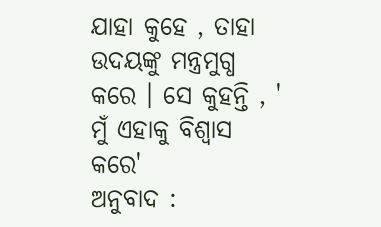ଯାହା କୁହେ , ତାହା ଉଦୟଙ୍କୁ ମନ୍ତ୍ରମୁଗ୍ଧ କରେ । ସେ କୁହନ୍ତି , ' ମୁଁ ଏହାକୁ ବିଶ୍ୱାସ କରେ'
ଅନୁବାଦ :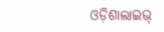ଓଡ଼ିଶାଲାଇଭ୍